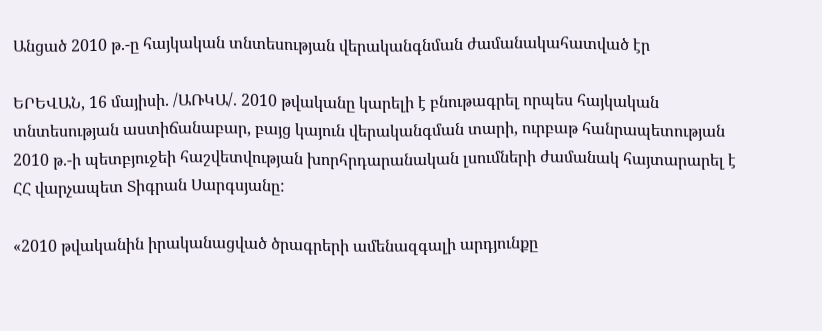Անցած 2010 թ.-ը հայկական տնտեսության վերականգնման ժամանակահատված էր

ԵՐԵՎԱՆ, 16 մայիսի. /ԱՌԿԱ/. 2010 թվականը կարելի է բնութագրել որպես հայկական տնտեսության աստիճանաբար, բայց կայուն վերականգման տարի, ուրբաթ հանրապետության 2010 թ.-ի պետբյուջեի հաշվետվության խորհրդարանական լսումների ժամանակ հայտարարել է ՀՀ վարչապետ Տիգրան Սարգսյանը:

«2010 թվականին իրականացված ծրագրերի ամենազգալի արդյունքը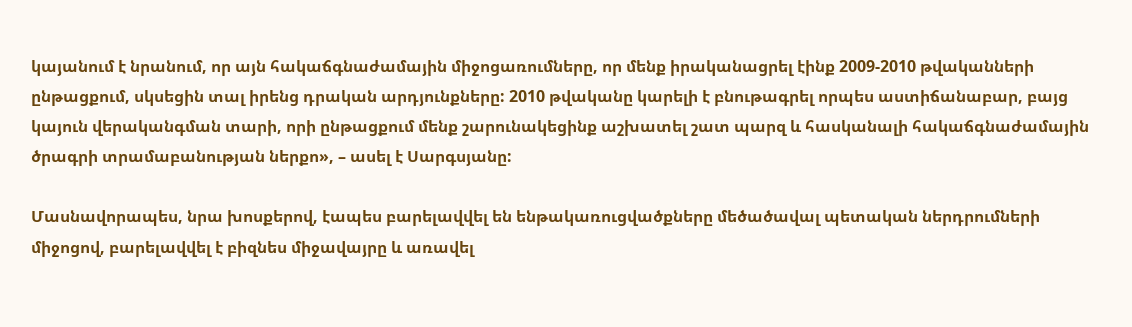կայանում է նրանում, որ այն հակաճգնաժամային միջոցառումները, որ մենք իրականացրել էինք 2009-2010 թվականների ընթացքում, սկսեցին տալ իրենց դրական արդյունքները: 2010 թվականը կարելի է բնութագրել որպես աստիճանաբար, բայց կայուն վերականգման տարի, որի ընթացքում մենք շարունակեցինք աշխատել շատ պարզ և հասկանալի հակաճգնաժամային ծրագրի տրամաբանության ներքո», – ասել է Սարգսյանը:

Մասնավորապես, նրա խոսքերով, էապես բարելավվել են ենթակառուցվածքները մեծածավալ պետական ներդրումների միջոցով, բարելավվել է բիզնես միջավայրը և առավել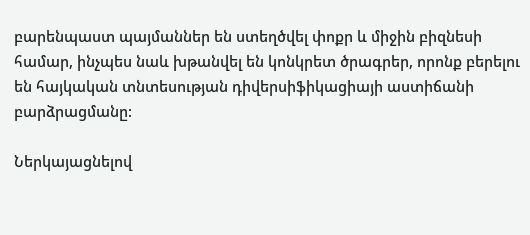բարենպաստ պայմաններ են ստեղծվել փոքր և միջին բիզնեսի համար, ինչպես նաև խթանվել են կոնկրետ ծրագրեր, որոնք բերելու են հայկական տնտեսության դիվերսիֆիկացիայի աստիճանի բարձրացմանը:

Ներկայացնելով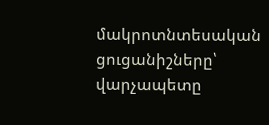մակրոտնտեսական ցուցանիշները՝ վարչապետը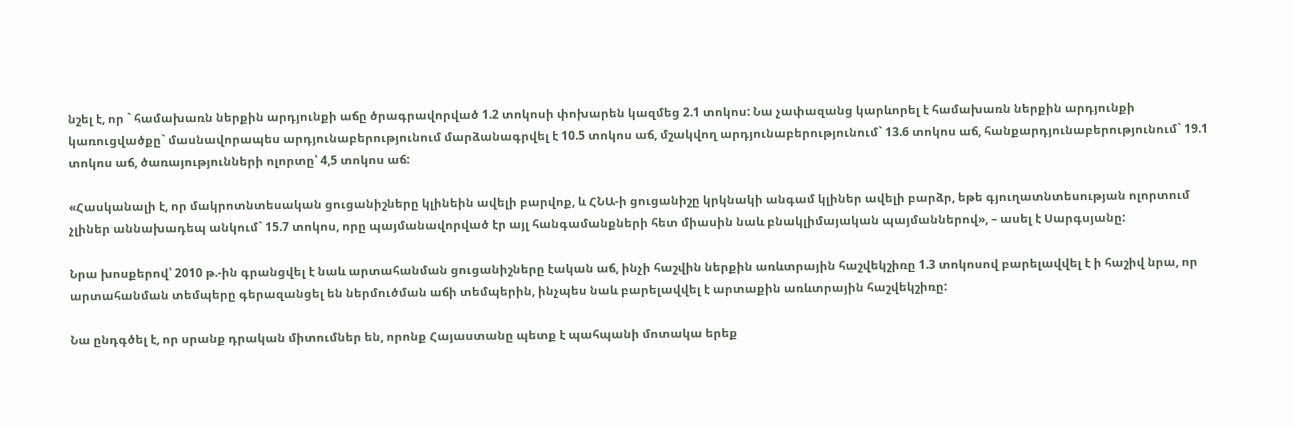նշել է, որ ` համախառն ներքին արդյունքի աճը ծրագրավորված 1.2 տոկոսի փոխարեն կազմեց 2.1 տոկոս: Նա չափազանց կարևորել է համախառն ներքին արդյունքի կառուցվածքը` մասնավորապես արդյունաբերությունում մարձանագրվել է 10.5 տոկոս աճ, մշակվող արդյունաբերությունում` 13.6 տոկոս աճ, հանքարդյունաբերությունում` 19.1 տոկոս աճ, ծառայությունների ոլորտը՝ 4,5 տոկոս աճ:

«Հասկանալի է, որ մակրոտնտեսական ցուցանիշները կլինեին ավելի բարվոք, և ՀՆԱ-ի ցուցանիշը կրկնակի անգամ կլիներ ավելի բարձր, եթե գյուղատնտեսության ոլորտում չլիներ աննախադեպ անկում` 15.7 տոկոս, որը պայմանավորված էր այլ հանգամանքների հետ միասին նաև բնակլիմայական պայմաններով», – ասել է Սարգսյանը:

Նրա խոսքերով՝ 2010 թ.-ին գրանցվել է նաև արտահանման ցուցանիշները էական աճ, ինչի հաշվին ներքին առևտրային հաշվեկշիռը 1.3 տոկոսով բարելավվել է ի հաշիվ նրա, որ արտահանման տեմպերը գերազանցել են ներմուծման աճի տեմպերին, ինչպես նաև բարելավվել է արտաքին առևտրային հաշվեկշիռը:

Նա ընդգծել է, որ սրանք դրական միտումներ են, որոնք Հայաստանը պետք է պահպանի մոտակա երեք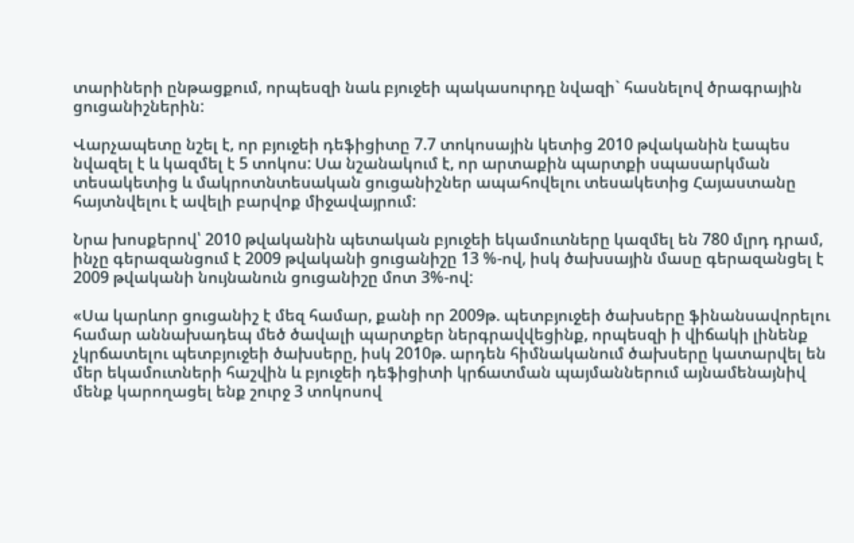տարիների ընթացքում, որպեսզի նաև բյուջեի պակասուրդը նվազի` հասնելով ծրագրային ցուցանիշներին:

Վարչապետը նշել է, որ բյուջեի դեֆիցիտը 7.7 տոկոսային կետից 2010 թվականին էապես նվազել է և կազմել է 5 տոկոս: Սա նշանակում է, որ արտաքին պարտքի սպասարկման տեսակետից և մակրոտնտեսական ցուցանիշներ ապահովելու տեսակետից Հայաստանը հայտնվելու է ավելի բարվոք միջավայրում:

Նրա խոսքերով՝ 2010 թվականին պետական բյուջեի եկամուտները կազմել են 780 մլրդ դրամ, ինչը գերազանցում է 2009 թվականի ցուցանիշը 13 %-ով, իսկ ծախսային մասը գերազանցել է 2009 թվականի նույնանուն ցուցանիշը մոտ 3%-ով:

«Սա կարևոր ցուցանիշ է մեզ համար, քանի որ 2009թ. պետբյուջեի ծախսերը ֆինանսավորելու համար աննախադեպ մեծ ծավալի պարտքեր ներգրավվեցինք, որպեսզի ի վիճակի լինենք չկրճատելու պետբյուջեի ծախսերը, իսկ 2010թ. արդեն հիմնականում ծախսերը կատարվել են մեր եկամուտների հաշվին և բյուջեի դեֆիցիտի կրճատման պայմաններում այնամենայնիվ մենք կարողացել ենք շուրջ 3 տոկոսով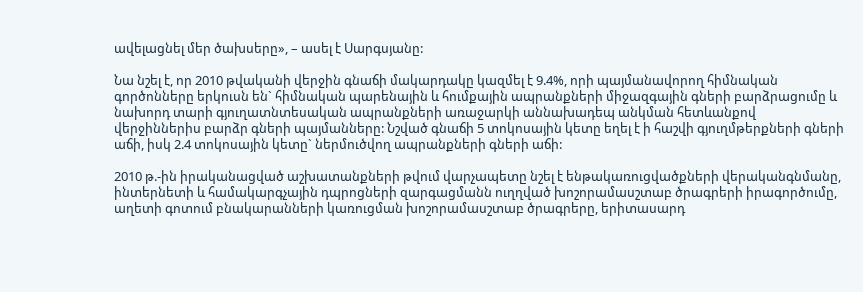ավելացնել մեր ծախսերը», – ասել է Սարգսյանը:

Նա նշել է, որ 2010 թվականի վերջին գնաճի մակարդակը կազմել է 9.4%, որի պայմանավորող հիմնական գործոնները երկուսն են` հիմնական պարենային և հումքային ապրանքների միջազգային գների բարձրացումը և նախորդ տարի գյուղատնտեսական ապրանքների առաջարկի աննախադեպ անկման հետևանքով վերջիններիս բարձր գների պայմանները: Նշված գնաճի 5 տոկոսային կետը եղել է ի հաշվի գյուղմթերքների գների աճի, իսկ 2.4 տոկոսային կետը` ներմուծվող ապրանքների գների աճի:

2010 թ.-ին իրականացված աշխատանքների թվում վարչապետը նշել է ենթակառուցվածքների վերականգնմանը, ինտերնետի և համակարգչային դպրոցների զարգացմանն ուղղված խոշորամասշտաբ ծրագրերի իրագործումը, աղետի գոտում բնակարանների կառուցման խոշորամասշտաբ ծրագրերը, երիտասարդ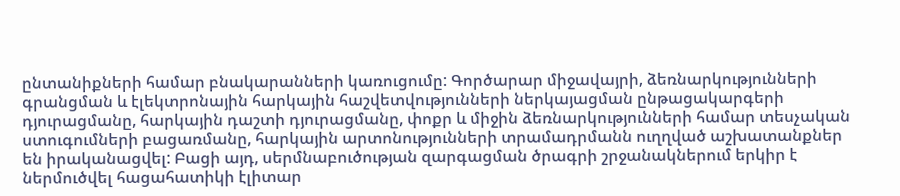ընտանիքների համար բնակարանների կառուցումը: Գործարար միջավայրի, ձեռնարկությունների գրանցման և էլեկտրոնային հարկային հաշվետվությունների ներկայացման ընթացակարգերի դյուրացմանը, հարկային դաշտի դյուրացմանը, փոքր և միջին ձեռնարկությունների համար տեսչական ստուգումների բացառմանը, հարկային արտոնությունների տրամադրմանն ուղղված աշխատանքներ են իրականացվել: Բացի այդ, սերմնաբուծության զարգացման ծրագրի շրջանակներում երկիր է ներմուծվել հացահատիկի էլիտար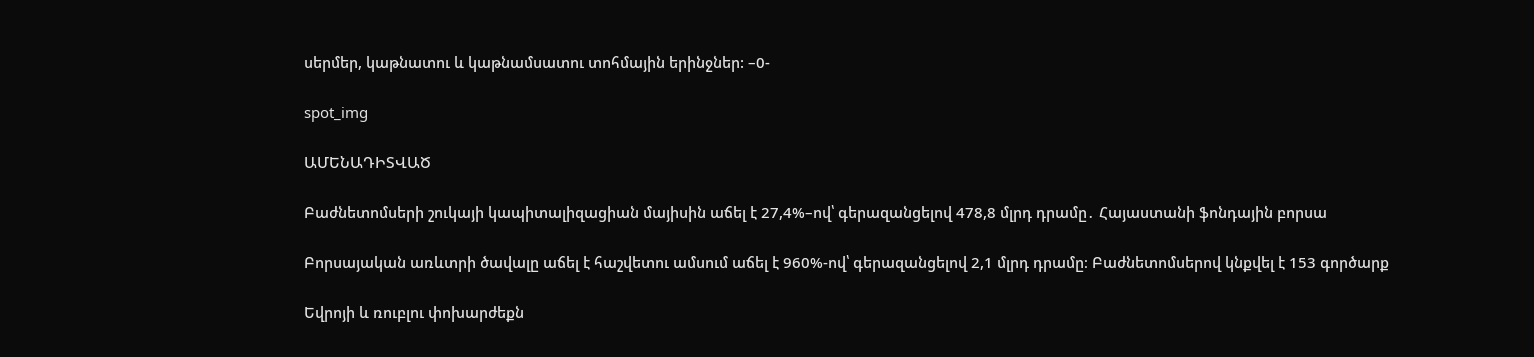սերմեր, կաթնատու և կաթնամսատու տոհմային երինջներ: –0-

spot_img

ԱՄԵՆԱԴԻՏՎԱԾ

Բաժնետոմսերի շուկայի կապիտալիզացիան մայիսին աճել է 27,4%–ով՝ գերազանցելով 478,8 մլրդ դրամը․ Հայաստանի ֆոնդային բորսա

Բորսայական առևտրի ծավալը աճել է հաշվետու ամսում աճել է 960%-ով՝ գերազանցելով 2,1 մլրդ դրամը։ Բաժնետոմսերով կնքվել է 153 գործարք

Եվրոյի և ռուբլու փոխարժեքն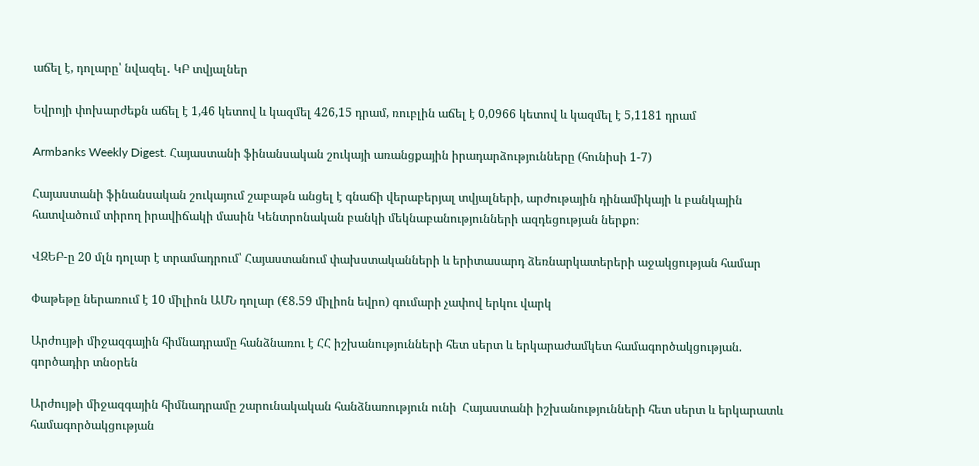աճել է, դոլարը՝ նվազել․ ԿԲ տվյալներ

Եվրոյի փոխարժեքն աճել է 1,46 կետով և կազմել 426,15 դրամ, ռուբլին աճել է 0,0966 կետով և կազմել է 5,1181 դրամ

Armbanks Weekly Digest. Հայաստանի ֆինանսական շուկայի առանցքային իրադարձությունները (հունիսի 1-7)

Հայաստանի ֆինանսական շուկայում շաբաթն անցել է գնաճի վերաբերյալ տվյալների, արժութային դինամիկայի և բանկային հատվածում տիրող իրավիճակի մասին Կենտրոնական բանկի մեկնաբանությունների ազդեցության ներքո։

ՎԶԵԲ-ը 20 մլն դոլար է տրամադրում՝ Հայաստանում փախստականների և երիտասարդ ձեռնարկատերերի աջակցության համար

Փաթեթը ներառում է 10 միլիոն ԱՄՆ դոլար (€8.59 միլիոն եվրո) գումարի չափով երկու վարկ

Արժույթի միջազգային հիմնադրամը հանձնառու է ՀՀ իշխանությունների հետ սերտ և երկարաժամկետ համագործակցության. գործադիր տնօրեն

Արժույթի միջազգային հիմնադրամը շարունակական հանձնառություն ունի  Հայաստանի իշխանությունների հետ սերտ և երկարատև համագործակցության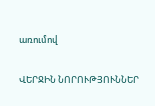առումով

ՎԵՐՋԻՆ ՆՈՐՈՒԹՅՈՒՆՆԵՐ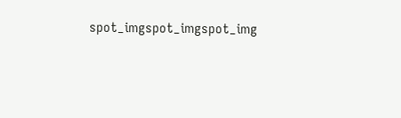spot_imgspot_imgspot_img